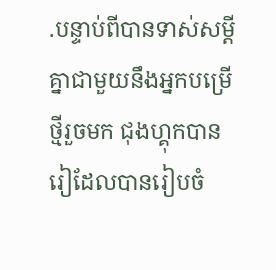.បន្ទាប់ពីបានទាស់សម្តីគ្នាជាមួយនឹងអ្នកបម្រើថ្មីរួចមក ជុងហ្គុកបានរៀដែលបានរៀបចំ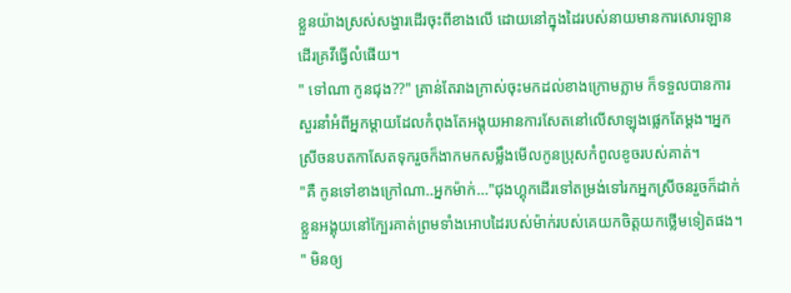ខ្លួនយ៉ាងស្រស់សង្ហារដើរចុះពីខាងលើ ដោយនៅក្នុងដៃរបស់នាយមានការសោរឡានដើរគ្រវីធ្វើលំផើយ។
" ទៅណា កូនជុង??" គ្រាន់តែរាងក្រាស់ចុះមកដល់ខាងក្រោមភ្លាម ក៏ទទួលបានការសួរនាំអំពីអ្នកម្តាយដែលកំពុងតែអង្គុយអានការសែតនៅលើសាឡុងផ្លេកតែម្តង។អ្នកស្រីចនបតកាសែតទុករួចក៏ងាកមកសម្លឹងមើលកូនប្រុសកំពូលខូចរបស់គាត់។
"គឺ កូនទៅខាងក្រៅណា..អ្នកម៉ាក់..."ជុងហ្គុកដើរទៅតម្រង់ទៅរកអ្នកស្រីចនរួចក៏ដាក់ខ្លួនអង្គុយនៅក្បែរគាត់ព្រមទាំងអោបដៃរបស់ម៉ាក់របស់គេយកចិត្តយកថ្លើមទៀតផង។
" មិនឲ្យ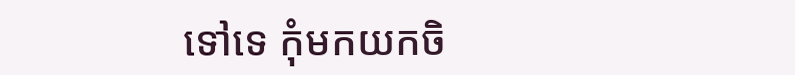ទៅទេ កុំមកយកចិ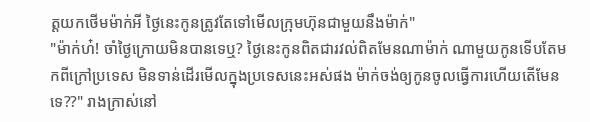ត្តយកថើមម៉ាក់អី ថ្ងៃនេះកូនត្រូវតែទៅមើលក្រុមហ៊ុនជាមួយនឹងម៉ាក់"
"ម៉ាក់ហ៎! ចាំថ្ងៃក្រោយមិនបានទេឬ? ថ្ងៃនេះកូនពិតជារវល់ពិតមែនណាម៉ាក់ ណាមួយកូនទើបតែមកពីក្រៅប្រទេស មិនទាន់ដើរមើលក្នុងប្រទេសនេះអស់ផង ម៉ាក់ចង់ឲ្យកូនចូលធ្វើការហើយតើមែនទេ??" រាងក្រាស់នៅ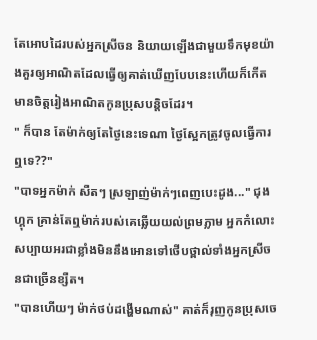តែអោបដៃរបស់អ្នកស្រីចន និយាយឡើងជាមួយទឹកមុខយ៉ាងគួរឲ្យអាណិតដែលធ្វើឲ្យគាត់ឃើញបែបនេះហើយក៏កើតមានចិត្តរៀងអាណិតកូនប្រុសបន្តិចដែរ។
" ក៏បាន តែម៉ាក់ឲ្យតែថ្ងៃនេះទេណា ថ្ងៃស្អែកត្រូវចូលធ្វើការឮទេ??"
"បាទអ្នកម៉ាក់ សឺតៗ ស្រឡាញ់ម៉ាក់ៗពេញបេះដូង..." ជុងហ្គុក គ្រាន់តែឮម៉ាក់របស់គេឆ្លើយយល់ព្រមភ្លាម អ្នកកំលោះសប្បាយអរជាខ្លាំងមិននឹងអោនទៅថើបថ្ពាល់ទាំងអ្នកស្រីចនជាច្រើនខ្សឺត។
"បានហើយៗ ម៉ាក់ថប់ដង្ហើមណាស់" គាត់ក៏រុញកូនប្រុសចេ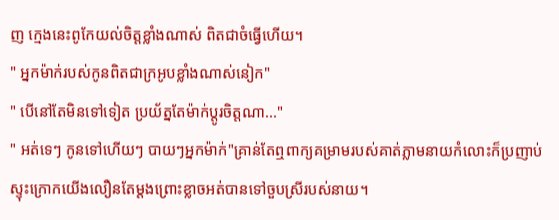ញ ក្មេងនេះពូកែយល់ចិត្តខ្លាំងណាស់ ពិតជាចំធ្វើហើយ។
" អ្នកម៉ាក់របស់កូនពិតជាក្រអូបខ្លាំងណាស់នៀក"
" បើនៅតែមិនទៅទៀត ប្រយ័ត្នតែម៉ាក់ប្តូរចិត្តណា..."
" អត់ទេៗ កូនទៅហើយៗ បាយៗអ្នកម៉ាក់"គ្រាន់តែឮពាក្យគម្រាមរបស់គាត់ភ្លាមនាយកំលោះក៏ប្រញាប់ស្ទុះក្រោកយើងលឿនតែម្តងព្រោះខ្លាចអត់បានទៅចួបស្រីរបស់នាយ។